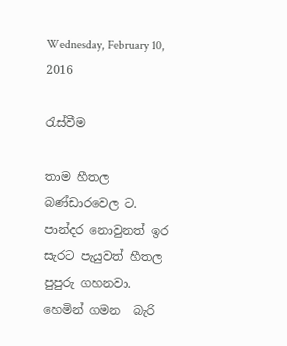Wednesday, February 10, 2016

රැස්වීම

තාම හීතල බණ්ඩාරවෙල ට. පාන්දර නොවුනත් ඉර සැරට පැයුවත් හීතල පුපුරු ගහනවා.  හෙමින් ගමන  බැරි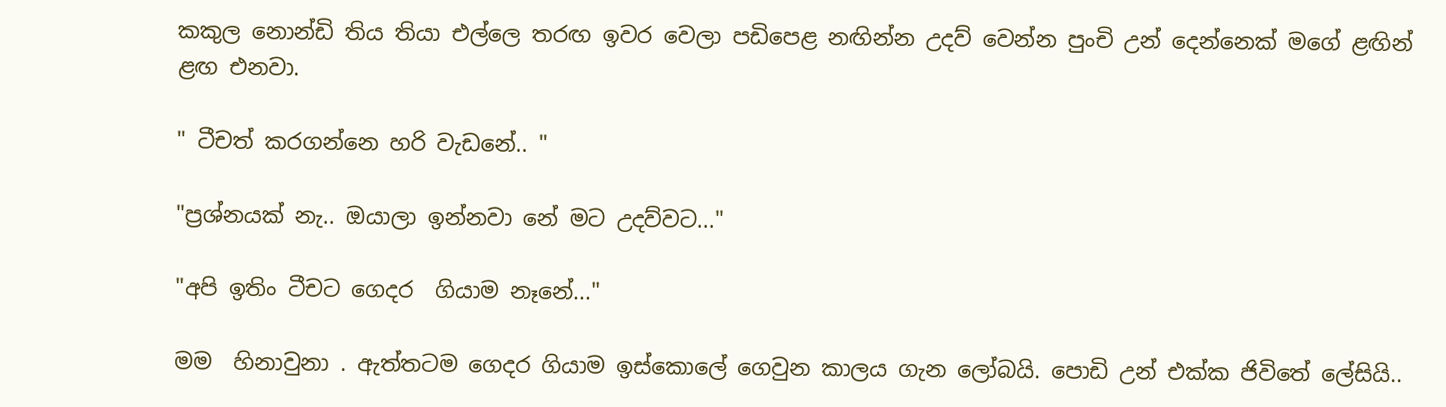කකුල නොන්ඩි තිය තියා එල්ලෙ තරඟ ඉවර වෙලා පඩිපෙළ නඟින්න උදව් වෙන්න පුංචි උන් දෙන්නෙක් මගේ ළඟින් ළඟ එනවා.

" ටීචත් කරගන්නෙ හරි වැඩනේ.. "

"ප්‍රශ්නයක් නැ.. ඔයාලා ඉන්නවා නේ මට උදව්වට..."

"අපි ඉතිං ටීචට ගෙදර  ගියාම නෑනේ..."

මම  හිනාවුනා . ඇත්තටම ගෙදර ගියාම ඉස්කොලේ ගෙවුන කාලය ගැන ලෝබයි. පොඩි උන් එක්ක ජිවිතේ ලේසියි..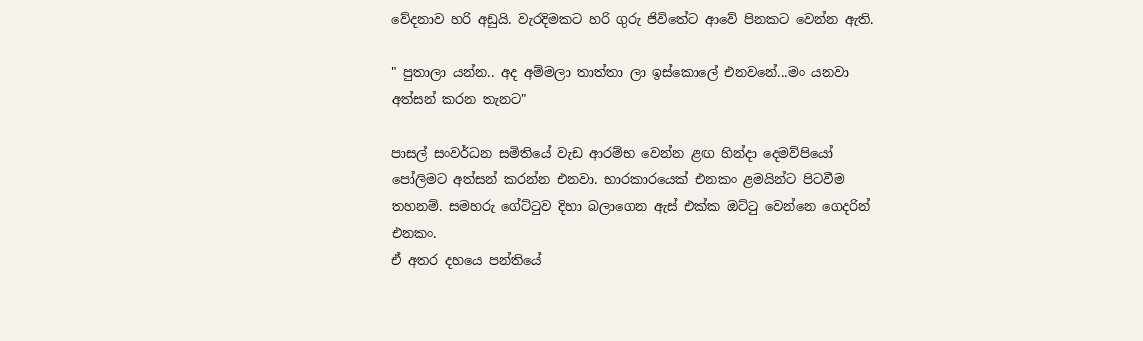වේදනාව හරි අඩුයි. වැරදිමකට හරි ගුරු ජිවිතේට ආවේ පිනකට වෙන්න ඇති.

" පුතාලා යන්න.. අද අම්මලා තාත්තා ලා ඉස්කොලේ එනවනේ...මං යනවා අත්සන් කරන තැනට"

පාසල් සංවර්ධන සමිතියේ වැඩ ආරම්භ වෙන්න ළඟ හින්දා දෙමව්පියෝ පෝලිමට අත්සන් කරන්න එනවා. භාරකාරයෙක් එනකං ළමයින්ට පිටවීම තහනම්. සමහරු ගේට්ටුව දිහා බලාගෙන ඇස් එක්ක ඔට්ටු වෙන්නෙ ගෙදරින් එනකං.
ඒ අතර දහයෙ පන්තියේ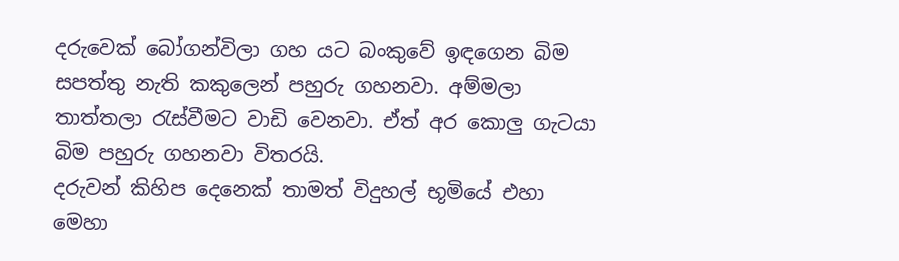දරුවෙක් බෝගන්විලා ගහ යට බංකුවේ ඉඳගෙන බිම සපත්තු නැති කකුලෙන් පහුරු ගහනවා. අම්මලා තාත්තලා රැස්වීමට වාඩි වෙනවා. ඒත් අර කොලු ගැටයා බිම පහුරු ගහනවා විතරයි.
දරුවන් කිහිප දෙනෙක් තාමත් විදුහල් භූමියේ එහා මෙහා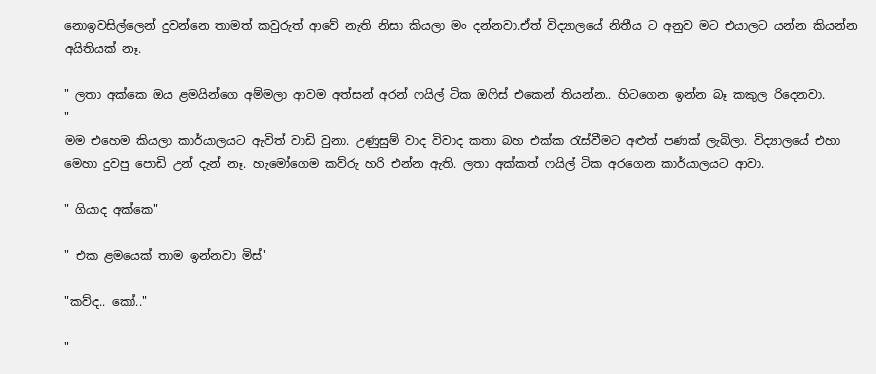නොඉවසිල්ලෙන් දුවන්නෙ තාමත් කවුරුත් ආවේ නැති නිසා කියලා මං දන්නවා.ඒත් විද්‍යාලයේ නිතීය ට අනුව මට එයාලට යන්න කියන්න අයිතියක් නෑ.

" ලතා අක්කෙ ඔය ළමයින්ගෙ අම්මලා ආවම අත්සන් අරන් ෆයිල් ටික ඔෆිස් එකෙන් තියන්න.. හිටගෙන ඉන්න බෑ කකුල රිදෙනවා.
"
මම එහෙම කියලා කාර්යාලයට ඇවිත් වාඩි වුනා. උණුසුම් වාද විවාද කතා බහ එක්ක රැස්වීමට අළුත් පණක් ලැබිලා. විද්‍යාලයේ එහා මෙහා දුවපු පොඩි උන් දැන් නෑ. හැමෝගෙම කව්රු හරි එන්න ඇති. ලතා අක්කත් ෆයිල් ටික අරගෙන කාර්යාලයට ආවා.

" ගියාද අක්කෙ"

" එක ළමයෙක් තාම ඉන්නවා මිස්'

"කව්ද.. කෝ.."

"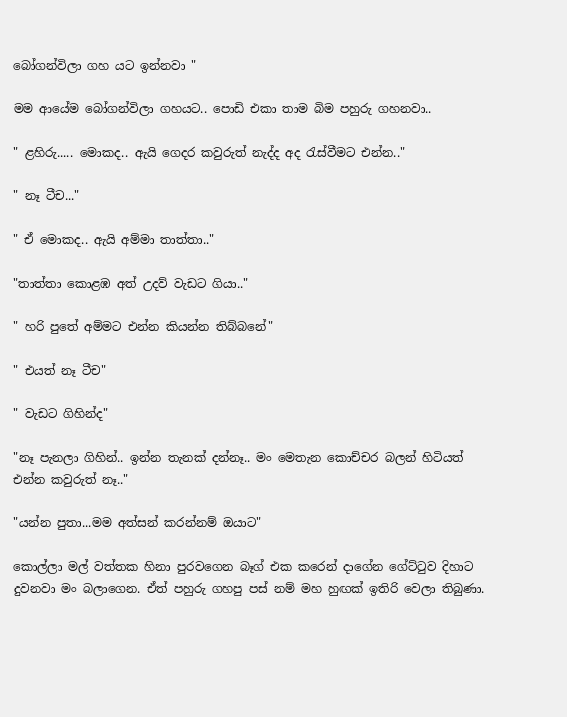බෝගන්විලා ගහ යට ඉන්නවා "

මම ආයේම බෝගන්විලා ගහයට.. පොඩි එකා තාම බිම පහුරු ගහනවා..

" ළහිරු..... මොකද.. ඇයි ගෙදර කවුරුත් නැද්ද අද රැස්වීමට එන්න.."

" නෑ ටීච..."

" ඒ මොකද.. ඇයි අම්මා තාත්තා.."

"තාත්තා කොළඹ අත් උදව් වැඩට ගියා.."

" හරි පුතේ අම්මට එන්න කියන්න තිබ්බනේ"

" එයත් නෑ ටීච"

" වැඩට ගිහින්ද"

"නෑ පැනලා ගිහින්.. ඉන්න තැනක් දන්නෑ.. මං මෙතැන කොච්චර බලන් හිටියත් එන්න කවුරුත් නෑ.."

"යන්න පුතා...මම අත්සන් කරන්නම් ඔයාට"

කොල්ලා මල් වත්තක හිනා පුරවගෙන බෑග් එක කරෙන් දාගේන ගේට්ටුව දිහාට දුවනවා මං බලාගෙන. ඒත් පහුරු ගහපු පස් නම් මහ හුඟක් ඉතිරි වෙලා තිබුණා.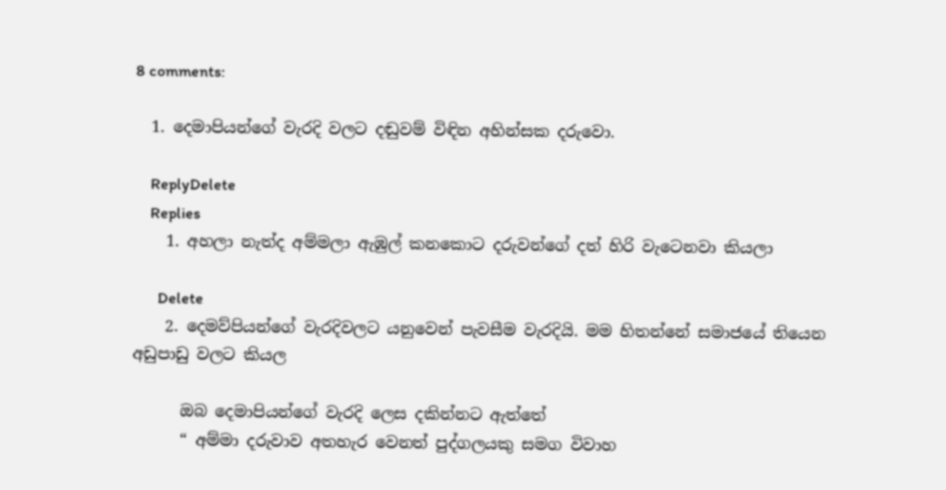8 comments:

  1. දෙමාපියන්ගේ වැරදි වලට දඬුවම් විඳින අහින්සක දරුවො.

    ReplyDelete
    Replies
    1. අහලා නැත්ද අම්මලා ඇඹුල් කනකොට දරුවන්ගේ දත් හිරි වැටෙනවා කියලා

      Delete
    2. දෙමව්පියන්ගේ වැරදිවලට යනුවෙන් පැවසීම වැරදියි. මම හිතන්නේ සමාජයේ තියෙන අඩුපාඩු වලට කියල

      ඔබ දෙමාපියන්ගේ වැරදි ලෙස දකින්නට ඇත්තේ
      “ අම්මා දරුවාව අතහැර වෙනත් පුද්ගලයකු සමග විවාහ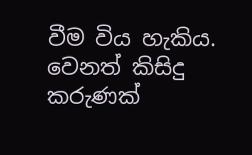වීම විය හැකිය. වෙනත් කිසිදු කරුණක්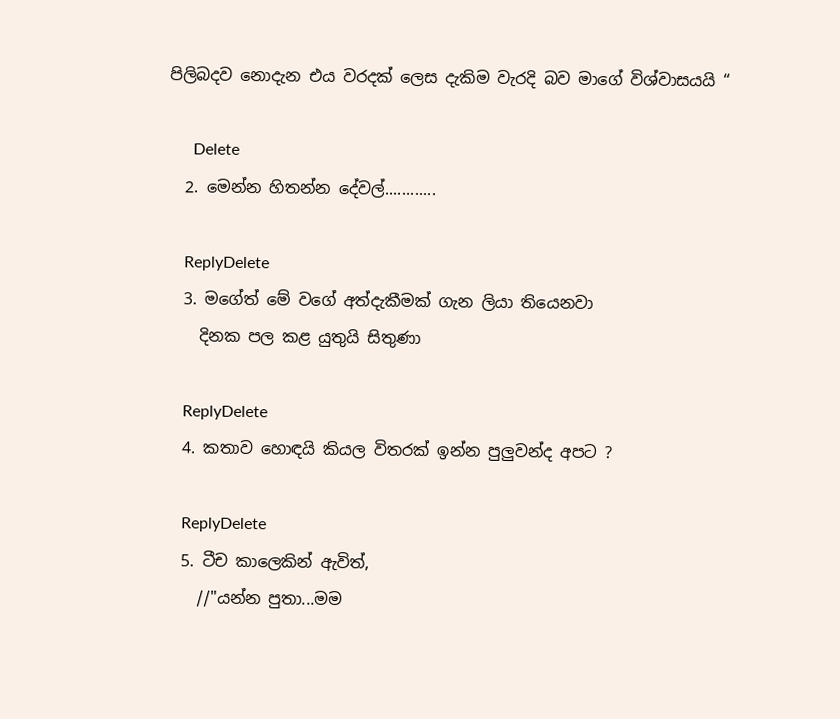පිලිබදව නොදැන එය වරදක් ලෙස දැකිම වැරදි බව මාගේ විශ්වාසයයි “

      Delete
  2. මෙන්න හිතන්න දේවල්............

    ReplyDelete
  3. මගේත් මේ වගේ අත්දැකීමක් ගැන ලියා තියෙනවා
    දිනක පල කළ යුතුයි සිතුණා

    ReplyDelete
  4. කතාව හොඳයි කියල විතරක් ඉන්න පුලුවන්ද අපට ?

    ReplyDelete
  5. ටීච කාලෙකින් ඇවිත්,
    //"යන්න පුතා...මම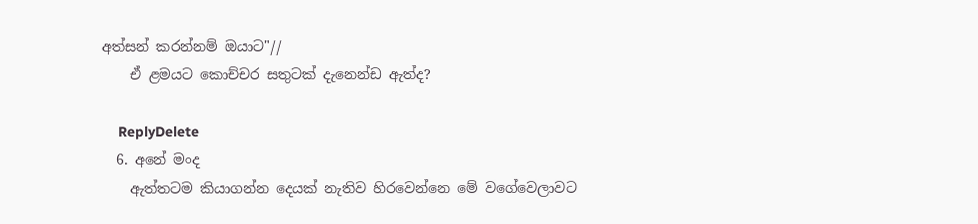අත්සන් කරන්නම් ඔයාට"//
    ඒ ළමයට කොච්චර සතුටක් දැනෙන්ඩ ඇත්ද?

    ReplyDelete
  6. අනේ මංද
    ඇත්තටම කියාගන්න දෙයක් නැතිව හිරවෙන්නෙ මේ වගේවෙලාවට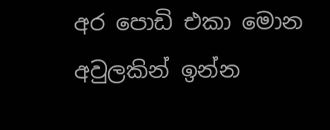අර පොඩි එකා මොන අවුලකින් ඉන්න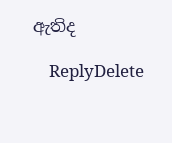ඇතිද

    ReplyDelete